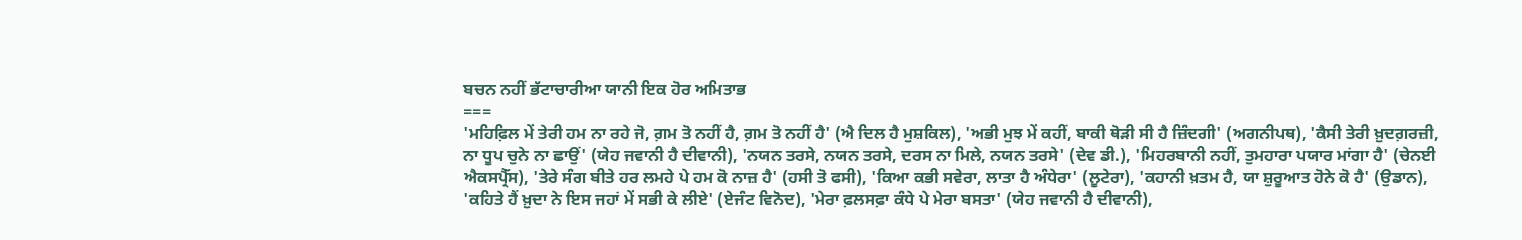ਬਚਨ ਨਹੀਂ ਭੱਟਾਚਾਰੀਆ ਯਾਨੀ ਇਕ ਹੋਰ ਅਮਿਤਾਭ
===
'ਮਹਿਫ਼ਿਲ ਮੇਂ ਤੇਰੀ ਹਮ ਨਾ ਰਹੇ ਜੋ, ਗ਼ਮ ਤੋ ਨਹੀਂ ਹੈ, ਗ਼ਮ ਤੋ ਨਹੀਂ ਹੈ' (ਐ ਦਿਲ ਹੈ ਮੁਸ਼ਕਿਲ), 'ਅਭੀ ਮੁਝ ਮੇਂ ਕਹੀਂ, ਬਾਕੀ ਥੋੜੀ ਸੀ ਹੈ ਜ਼ਿੰਦਗੀ' (ਅਗਨੀਪਥ), 'ਕੈਸੀ ਤੇਰੀ ਖ਼ੁਦਗ਼ਰਜ਼ੀ, ਨਾ ਧੂਪ ਚੁਨੇ ਨਾ ਛਾਉਂ' (ਯੇਹ ਜਵਾਨੀ ਹੈ ਦੀਵਾਨੀ), 'ਨਯਨ ਤਰਸੇ, ਨਯਨ ਤਰਸੇ, ਦਰਸ ਨਾ ਮਿਲੇ, ਨਯਨ ਤਰਸੇ' (ਦੇਵ ਡੀ.), 'ਮਿਹਰਬਾਨੀ ਨਹੀਂ, ਤੁਮਹਾਰਾ ਪਯਾਰ ਮਾਂਗਾ ਹੈ' (ਚੇਨਈ ਐਕਸਪ੍ਰੈੱਸ), 'ਤੇਰੇ ਸੰਗ ਬੀਤੇ ਹਰ ਲਮਹੇ ਪੇ ਹਮ ਕੋ ਨਾਜ਼ ਹੈ' (ਹਸੀ ਤੋ ਫਸੀ), 'ਕਿਆ ਕਭੀ ਸਵੇਰਾ, ਲਾਤਾ ਹੈ ਅੰਧੇਰਾ' (ਲੂਟੇਰਾ), 'ਕਹਾਨੀ ਖ਼ਤਮ ਹੈ, ਯਾ ਸ਼ੁਰੂਆਤ ਹੋਨੇ ਕੋ ਹੈ' (ਉਡਾਨ), 'ਕਹਿਤੇ ਹੈਂ ਖ਼ੁਦਾ ਨੇ ਇਸ ਜਹਾਂ ਮੇਂ ਸਭੀ ਕੇ ਲੀਏ' (ਏਜੰਟ ਵਿਨੋਦ), 'ਮੇਰਾ ਫ਼ਲਸਫ਼ਾ ਕੰਧੇ ਪੇ ਮੇਰਾ ਬਸਤਾ' (ਯੇਹ ਜਵਾਨੀ ਹੈ ਦੀਵਾਨੀ),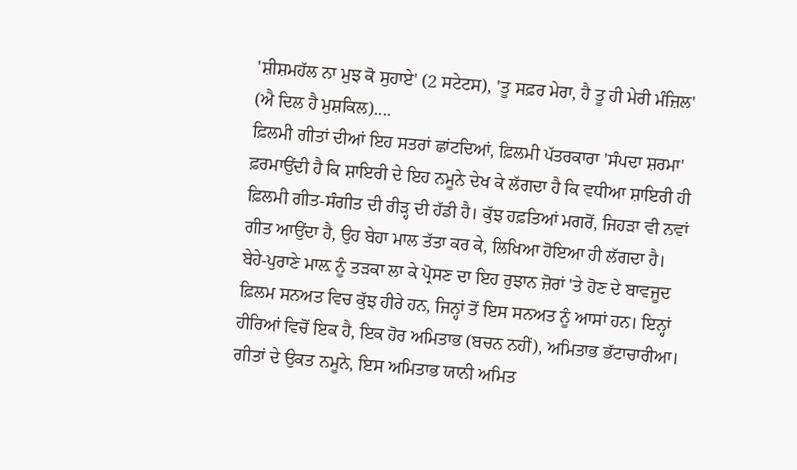'ਸ਼ੀਸ਼ਮਹੱਲ ਨਾ ਮੁਝ ਕੋ ਸੁਹਾਏ' (2 ਸਟੇਟਸ), 'ਤੂ ਸਫ਼ਰ ਮੇਰਾ, ਹੈ ਤੂ ਹੀ ਮੇਰੀ ਮੰਜ਼ਿਲ' (ਐ ਦਿਲ ਹੈ ਮੁਸ਼ਕਿਲ)....
ਫ਼ਿਲਮੀ ਗੀਤਾਂ ਦੀਆਂ ਇਹ ਸਤਰਾਂ ਛਾਂਟਦਿਆਂ, ਫ਼ਿਲਮੀ ਪੱਤਰਕਾਰਾ 'ਸੰਪਦਾ ਸ਼ਰਮਾ' ਫ਼ਰਮਾਉਂਦੀ ਹੈ ਕਿ ਸ਼ਾਇਰੀ ਦੇ ਇਹ ਨਮੂਨੇ ਦੇਖ ਕੇ ਲੱਗਦਾ ਹੈ ਕਿ ਵਧੀਆ ਸ਼ਾਇਰੀ ਹੀ ਫ਼ਿਲਮੀ ਗੀਤ-ਸੰਗੀਤ ਦੀ ਰੀੜ੍ਹ ਦੀ ਹੱਡੀ ਹੈ। ਕੁੱਝ ਹਫ਼ਤਿਆਂ ਮਗਰੋਂ, ਜਿਹੜਾ ਵੀ ਨਵਾਂ ਗੀਤ ਆਉਂਦਾ ਹੈ, ਉਹ ਬੇਹਾ ਮਾਲ ਤੱਤਾ ਕਰ ਕੇ, ਲਿਖਿਆ ਹੋਇਆ ਹੀ ਲੱਗਦਾ ਹੈ। ਬੇਹੇ-ਪੁਰਾਣੇ ਮਾਲ਼ ਨੂੰ ਤੜਕਾ ਲਾ ਕੇ ਪ੍ਰੋਸਣ ਦਾ ਇਹ ਰੁਝਾਨ ਜ਼ੋਰਾਂ 'ਤੇ ਹੋਣ ਦੇ ਬਾਵਜੂਦ ਫ਼ਿਲਮ ਸਨਅਤ ਵਿਚ ਕੁੱਝ ਹੀਰੇ ਹਨ, ਜਿਨ੍ਹਾਂ ਤੋਂ ਇਸ ਸਨਅਤ ਨੂੰ ਆਸਾਂ ਹਨ। ਇਨ੍ਹਾਂ ਹੀਰਿਆਂ ਵਿਚੋਂ ਇਕ ਹੈ, ਇਕ ਹੋਰ ਅਮਿਤਾਭ (ਬਚਨ ਨਹੀਂ), ਅਮਿਤਾਭ ਭੱਟਾਚਾਰੀਆ। ਗੀਤਾਂ ਦੇ ਉਕਤ ਨਮੂਨੇ, ਇਸ ਅਮਿਤਾਭ ਯਾਨੀ ਅਮਿਤ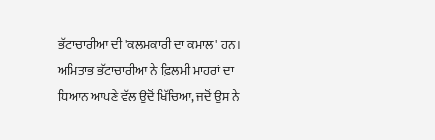ਭੱਟਾਚਾਰੀਆ ਦੀ 'ਕਲਮਕਾਰੀ ਦਾ ਕਮਾਲ' ਹਨ।
ਅਮਿਤਾਭ ਭੱਟਾਚਾਰੀਆ ਨੇ ਫ਼ਿਲਮੀ ਮਾਹਰਾਂ ਦਾ ਧਿਆਨ ਆਪਣੇ ਵੱਲ ਉਦੋਂ ਖਿੱਚਿਆ, ਜਦੋਂ ਉਸ ਨੇ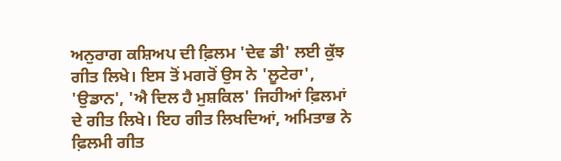ਅਨੁਰਾਗ ਕਸ਼ਿਅਪ ਦੀ ਫ਼ਿਲਮ 'ਦੇਵ ਡੀ' ਲਈ ਕੁੱਝ ਗੀਤ ਲਿਖੇ। ਇਸ ਤੋਂ ਮਗਰੋਂ ਉਸ ਨੇ 'ਲੂਟੇਰਾ', 'ਉਡਾਨ', 'ਐ ਦਿਲ ਹੈ ਮੁਸ਼ਕਿਲ' ਜਿਹੀਆਂ ਫ਼ਿਲਮਾਂ ਦੇ ਗੀਤ ਲਿਖੇ। ਇਹ ਗੀਤ ਲਿਖਦਿਆਂ, ਅਮਿਤਾਭ ਨੇ ਫ਼ਿਲਮੀ ਗੀਤ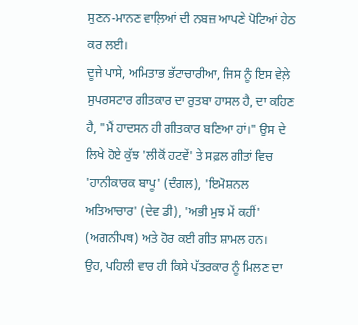ਸੁਣਨ-ਮਾਨਣ ਵਾਲ਼ਿਆਂ ਦੀ ਨਬਜ਼ ਆਪਣੇ ਪੋਟਿਆਂ ਹੇਠ ਕਰ ਲਈ।
ਦੂਜੇ ਪਾਸੇ, ਅਮਿਤਾਭ ਭੱਟਾਚਾਰੀਆ, ਜਿਸ ਨੂੰ ਇਸ ਵੇਲ਼ੇ ਸੁਪਰਸਟਾਰ ਗੀਤਕਾਰ ਦਾ ਰੁਤਬਾ ਹਾਸਲ ਹੈ, ਦਾ ਕਹਿਣ ਹੈ, "ਮੈਂ ਹਾਦਸਨ ਹੀ ਗੀਤਕਾਰ ਬਣਿਆ ਹਾਂ।" ਉਸ ਦੇ ਲਿਖੇ ਹੋਏ ਕੁੱਝ 'ਲੀਕੋਂ ਹਟਵੇਂ' ਤੇ ਸਫ਼ਲ ਗੀਤਾਂ ਵਿਚ 'ਹਾਨੀਕਾਰਕ ਬਾਪੂ' (ਦੰਗਲ), 'ਇਮੋਸ਼ਨਲ ਅਤਿਆਚਾਰ' (ਦੇਵ ਡੀ), 'ਅਭੀ ਮੁਝ ਮੇਂ ਕਹੀਂ' (ਅਗਨੀਪਥ) ਅਤੇ ਹੋਰ ਕਈ ਗੀਤ ਸ਼ਾਮਲ ਹਨ।
ਉਹ, ਪਹਿਲੀ ਵਾਰ ਹੀ ਕਿਸੇ ਪੱਤਰਕਾਰ ਨੂੰ ਮਿਲਣ ਦਾ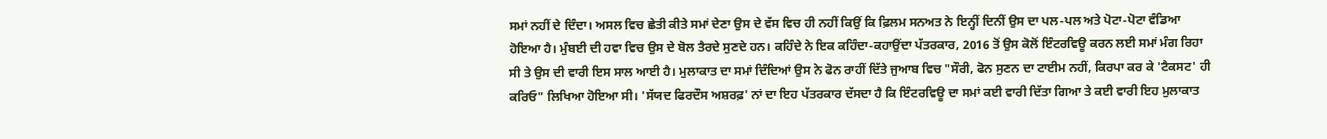ਸਮਾਂ ਨਹੀਂ ਦੇ ਦਿੰਦਾ। ਅਸਲ ਵਿਚ ਛੇਤੀ ਕੀਤੇ ਸਮਾਂ ਦੇਣਾ ਉਸ ਦੇ ਵੱਸ ਵਿਚ ਹੀ ਨਹੀਂ ਕਿਉਂ ਕਿ ਫ਼ਿਲਮ ਸਨਅਤ ਨੇ ਇਨ੍ਹੀਂ ਦਿਨੀਂ ਉਸ ਦਾ ਪਲ-ਪਲ ਅਤੇ ਪੋਟਾ-ਪੋਟਾ ਵੰਡਿਆ ਹੋਇਆ ਹੈ। ਮੁੰਬਈ ਦੀ ਹਵਾ ਵਿਚ ਉਸ ਦੇ ਬੋਲ ਤੈਰਦੇ ਸੁਣਦੇ ਹਨ। ਕਹਿੰਦੇ ਨੇ ਇਕ ਕਹਿੰਦਾ-ਕਹਾਉਂਦਾ ਪੱਤਰਕਾਰ, 2016 ਤੋਂ ਉਸ ਕੋਲੋਂ ਇੰਟਰਵਿਊ ਕਰਨ ਲਈ ਸਮਾਂ ਮੰਗ ਰਿਹਾ ਸੀ ਤੇ ਉਸ ਦੀ ਵਾਰੀ ਇਸ ਸਾਲ ਆਈ ਹੈ। ਮੁਲਾਕਾਤ ਦਾ ਸਮਾਂ ਦਿੰਦਿਆਂ ਉਸ ਨੇ ਫੋਨ ਰਾਹੀਂ ਦਿੱਤੇ ਜੁਆਬ ਵਿਚ "ਸੌਰੀ, ਫੋਨ ਸੁਣਨ ਦਾ ਟਾਈਮ ਨਹੀਂ, ਕਿਰਪਾ ਕਰ ਕੇ 'ਟੈਕਸਟ' ਹੀ ਕਰਿਓ" ਲਿਖਿਆ ਹੋਇਆ ਸੀ। 'ਸੱਯਦ ਫਿਰਦੌਸ ਅਸ਼ਰਫ਼' ਨਾਂ ਦਾ ਇਹ ਪੱਤਰਕਾਰ ਦੱਸਦਾ ਹੈ ਕਿ ਇੰਟਰਵਿਊ ਦਾ ਸਮਾਂ ਕਈ ਵਾਰੀ ਦਿੱਤਾ ਗਿਆ ਤੇ ਕਈ ਵਾਰੀ ਇਹ ਮੁਲਾਕਾਤ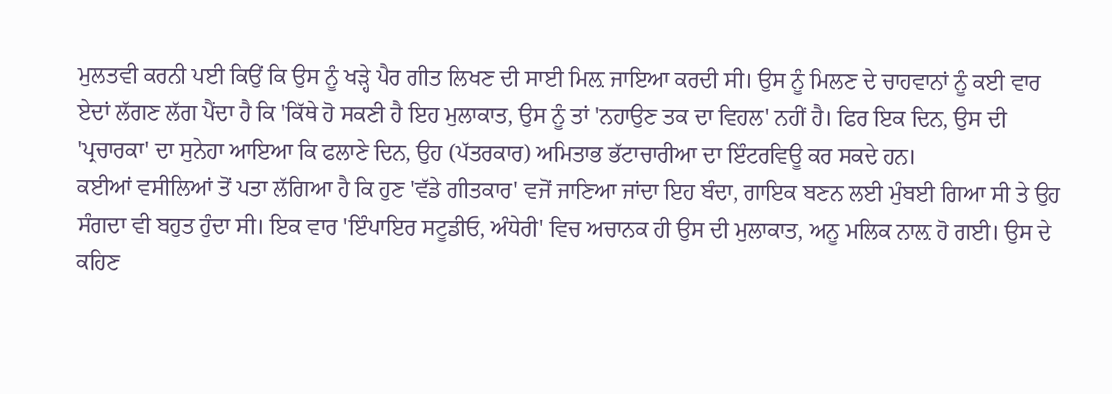ਮੁਲਤਵੀ ਕਰਨੀ ਪਈ ਕਿਉਂ ਕਿ ਉਸ ਨੂੰ ਖੜ੍ਹੇ ਪੈਰ ਗੀਤ ਲਿਖਣ ਦੀ ਸਾਈ ਮਿਲ਼ ਜਾਇਆ ਕਰਦੀ ਸੀ। ਉਸ ਨੂੰ ਮਿਲਣ ਦੇ ਚਾਹਵਾਨਾਂ ਨੂੰ ਕਈ ਵਾਰ ਏਦਾਂ ਲੱਗਣ ਲੱਗ ਪੈਂਦਾ ਹੈ ਕਿ 'ਕਿੱਥੇ ਹੋ ਸਕਣੀ ਹੈ ਇਹ ਮੁਲਾਕਾਤ, ਉਸ ਨੂੰ ਤਾਂ 'ਨਹਾਉਣ ਤਕ ਦਾ ਵਿਹਲ' ਨਹੀਂ ਹੈ। ਫਿਰ ਇਕ ਦਿਨ, ਉਸ ਦੀ 'ਪ੍ਰਚਾਰਕਾ' ਦਾ ਸੁਨੇਹਾ ਆਇਆ ਕਿ ਫਲਾਣੇ ਦਿਨ, ਉਹ (ਪੱਤਰਕਾਰ) ਅਮਿਤਾਭ ਭੱਟਾਚਾਰੀਆ ਦਾ ਇੰਟਰਵਿਊ ਕਰ ਸਕਦੇ ਹਨ।
ਕਈਆਂ ਵਸੀਲਿਆਂ ਤੋਂ ਪਤਾ ਲੱਗਿਆ ਹੈ ਕਿ ਹੁਣ 'ਵੱਡੇ ਗੀਤਕਾਰ' ਵਜੋਂ ਜਾਣਿਆ ਜਾਂਦਾ ਇਹ ਬੰਦਾ, ਗਾਇਕ ਬਣਨ ਲਈ ਮੁੰਬਈ ਗਿਆ ਸੀ ਤੇ ਉਹ ਸੰਗਦਾ ਵੀ ਬਹੁਤ ਹੁੰਦਾ ਸੀ। ਇਕ ਵਾਰ 'ਇੰਪਾਇਰ ਸਟੂਡੀਓ, ਅੰਧੇਰੀ' ਵਿਚ ਅਚਾਨਕ ਹੀ ਉਸ ਦੀ ਮੁਲਾਕਾਤ, ਅਨੂ ਮਲਿਕ ਨਾਲ਼ ਹੋ ਗਈ। ਉਸ ਦੇ ਕਹਿਣ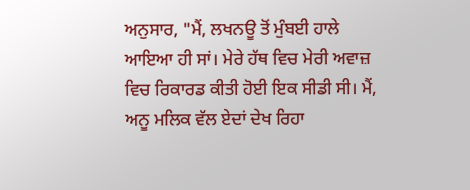ਅਨੁਸਾਰ, "ਮੈਂ, ਲਖਨਊ ਤੋਂ ਮੁੰਬਈ ਹਾਲੇ ਆਇਆ ਹੀ ਸਾਂ। ਮੇਰੇ ਹੱਥ ਵਿਚ ਮੇਰੀ ਅਵਾਜ਼ ਵਿਚ ਰਿਕਾਰਡ ਕੀਤੀ ਹੋਈ ਇਕ ਸੀਡੀ ਸੀ। ਮੈਂ, ਅਨੂ ਮਲਿਕ ਵੱਲ ਏਦਾਂ ਦੇਖ ਰਿਹਾ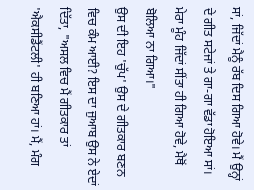ਸਾਂ, ਜਿੱਦਾਂ ਮੈਨੂੰ ਰੱਬ ਦਿਸ ਗਿਆ ਹੋਵੇ। ਮੈਂ ਉਨ੍ਹਾਂ ਦੇ ਗੀਤ ਸਟੇਜਾਂ ਤੇ ਗਾ-ਗਾ ਵੱਡਾ ਹੋਇਆ ਸਾਂ। ਮੇਰਾ ਮੂੰਹ ਜਿੱਦਾਂ ਸੀਂਤਾ ਹੀ ਗਿਆ ਹੋਵੇ, ਮੈਥੋਂ ਬੋਲਿਆ ਨਾ ਗਿਆ।"
ਉਸ ਦੀ ਇਹ 'ਚੁੱਪ' ਉਸ ਦੇ ਗੀਤਕਾਰ ਬਣਨ ਵਿਚ ਕੰਮ ਆਈ? ਇਸ ਦਾ ਜੁਆਬ ਉਸ ਨੇ ਏਦਾਂ ਦਿੱਤਾ, "ਅਸਲ ਵਿਚ ਮੈਂ ਗੀਤਕਾਰ ਤਾਂ 'ਐਕਸੀਡੈਂਟਲੀ' ਹੀ ਬਣਿਆ ਹਾਂ। ਮੈਂ, ਮੰਗ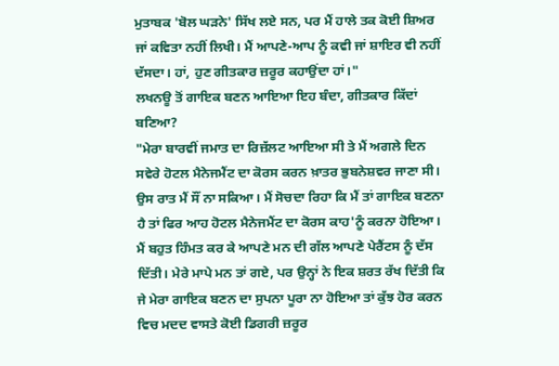ਮੁਤਾਬਕ 'ਬੋਲ ਘੜਨੇ' ਸਿੱਖ ਲਏ ਸਨ, ਪਰ ਮੈਂ ਹਾਲੇ ਤਕ ਕੋਈ ਸ਼ਿਅਰ ਜਾਂ ਕਵਿਤਾ ਨਹੀਂ ਲਿਖੀ। ਮੈਂ ਆਪਣੇ-ਆਪ ਨੂੰ ਕਵੀ ਜਾਂ ਸ਼ਾਇਰ ਵੀ ਨਹੀਂ ਦੱਸਦਾ। ਹਾਂ, ਹੁਣ ਗੀਤਕਾਰ ਜ਼ਰੂਰ ਕਹਾਉਂਦਾ ਹਾਂ।"
ਲਖਨਊ ਤੋਂ ਗਾਇਕ ਬਣਨ ਆਇਆ ਇਹ ਬੰਦਾ, ਗੀਤਕਾਰ ਕਿੱਦਾਂ ਬਣਿਆ?
"ਮੇਰਾ ਬਾਰਵੀਂ ਜਮਾਤ ਦਾ ਰਿਜ਼ੱਲਟ ਆਇਆ ਸੀ ਤੇ ਮੈਂ ਅਗਲੇ ਦਿਨ ਸਵੇਰੇ ਹੋਟਲ ਮੈਨੇਜਮੈਂਟ ਦਾ ਕੋਰਸ ਕਰਨ ਖ਼ਾਤਰ ਭੁਬਨੇਸ਼ਵਰ ਜਾਣਾ ਸੀ। ਉਸ ਰਾਤ ਮੈਂ ਸੌਂ ਨਾ ਸਕਿਆ। ਮੈਂ ਸੋਚਦਾ ਰਿਹਾ ਕਿ ਮੈਂ ਤਾਂ ਗਾਇਕ ਬਣਨਾ ਹੈ ਤਾਂ ਫਿਰ ਆਹ ਹੋਟਲ ਮੈਨੇਜਮੈਂਟ ਦਾ ਕੋਰਸ ਕਾਹ'ਨੂੰ ਕਰਨਾ ਹੋਇਆ। ਮੈਂ ਬਹੁਤ ਹਿੰਮਤ ਕਰ ਕੇ ਆਪਣੇ ਮਨ ਦੀ ਗੱਲ ਆਪਣੇ ਪੇਰੈਂਟਸ ਨੂੰ ਦੱਸ ਦਿੱਤੀ। ਮੇਰੇ ਮਾਪੇ ਮਨ ਤਾਂ ਗਏ, ਪਰ ਉਨ੍ਹਾਂ ਨੇ ਇਕ ਸ਼ਰਤ ਰੱਖ ਦਿੱਤੀ ਕਿ ਜੇ ਮੇਰਾ ਗਾਇਕ ਬਣਨ ਦਾ ਸੁਪਨਾ ਪੂਰਾ ਨਾ ਹੋਇਆ ਤਾਂ ਕੁੱਝ ਹੋਰ ਕਰਨ ਵਿਚ ਮਦਦ ਵਾਸਤੇ ਕੋਈ ਡਿਗਰੀ ਜ਼ਰੂਰ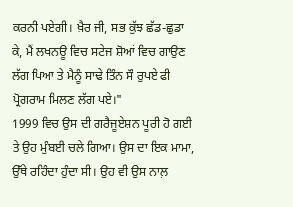ਕਰਨੀ ਪਏਗੀ। ਖ਼ੈਰ ਜੀ, ਸਭ ਕੁੱਝ ਛੱਡ-ਛੁਡਾ ਕੇ, ਮੈਂ ਲਖਨਊ ਵਿਚ ਸਟੇਜ ਸ਼ੋਆਂ ਵਿਚ ਗਾਉਣ ਲੱਗ ਪਿਆ ਤੇ ਮੈਨੂੰ ਸਾਢੇ ਤਿੰਨ ਸੌ ਰੁਪਏ ਫੀ ਪ੍ਰੋਗਰਾਮ ਮਿਲਣ ਲੱਗ ਪਏ।"
1999 ਵਿਚ ਉਸ ਦੀ ਗਰੈਜੂਏਸ਼ਨ ਪੂਰੀ ਹੋ ਗਈ ਤੇ ਉਹ ਮੁੰਬਈ ਚਲੇ ਗਿਆ। ਉਸ ਦਾ ਇਕ ਮਾਮਾ, ਉੱਥੇ ਰਹਿੰਦਾ ਹੁੰਦਾ ਸੀ। ਉਹ ਵੀ ਉਸ ਨਾਲ਼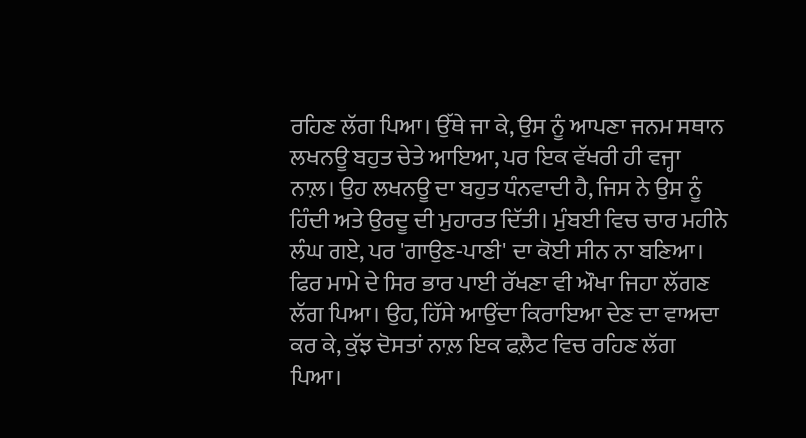ਰਹਿਣ ਲੱਗ ਪਿਆ। ਉੱਥੇ ਜਾ ਕੇ, ਉਸ ਨੂੰ ਆਪਣਾ ਜਨਮ ਸਥਾਨ ਲਖਨਊ ਬਹੁਤ ਚੇਤੇ ਆਇਆ, ਪਰ ਇਕ ਵੱਖਰੀ ਹੀ ਵਜ੍ਹਾ ਨਾਲ਼। ਉਹ ਲਖਨਊ ਦਾ ਬਹੁਤ ਧੰਨਵਾਦੀ ਹੈ, ਜਿਸ ਨੇ ਉਸ ਨੂੰ ਹਿੰਦੀ ਅਤੇ ਉਰਦੂ ਦੀ ਮੁਹਾਰਤ ਦਿੱਤੀ। ਮੁੰਬਈ ਵਿਚ ਚਾਰ ਮਹੀਨੇ ਲੰਘ ਗਏ, ਪਰ 'ਗਾਉਣ-ਪਾਣੀ' ਦਾ ਕੋਈ ਸੀਨ ਨਾ ਬਣਿਆ। ਫਿਰ ਮਾਮੇ ਦੇ ਸਿਰ ਭਾਰ ਪਾਈ ਰੱਖਣਾ ਵੀ ਔਖਾ ਜਿਹਾ ਲੱਗਣ ਲੱਗ ਪਿਆ। ਉਹ, ਹਿੱਸੇ ਆਉਂਦਾ ਕਿਰਾਇਆ ਦੇਣ ਦਾ ਵਾਅਦਾ ਕਰ ਕੇ, ਕੁੱਝ ਦੋਸਤਾਂ ਨਾਲ਼ ਇਕ ਫਲ਼ੈਟ ਵਿਚ ਰਹਿਣ ਲੱਗ ਪਿਆ।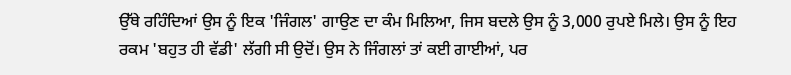ਉੱਥੇ ਰਹਿੰਦਿਆਂ ਉਸ ਨੂੰ ਇਕ 'ਜਿੰਗਲ' ਗਾਉਣ ਦਾ ਕੰਮ ਮਿਲਿਆ, ਜਿਸ ਬਦਲੇ ਉਸ ਨੂੰ 3,000 ਰੁਪਏ ਮਿਲੇ। ਉਸ ਨੂੰ ਇਹ ਰਕਮ 'ਬਹੁਤ ਹੀ ਵੱਡੀ' ਲੱਗੀ ਸੀ ਉਦੋਂ। ਉਸ ਨੇ ਜਿੰਗਲਾਂ ਤਾਂ ਕਈ ਗਾਈਆਂ, ਪਰ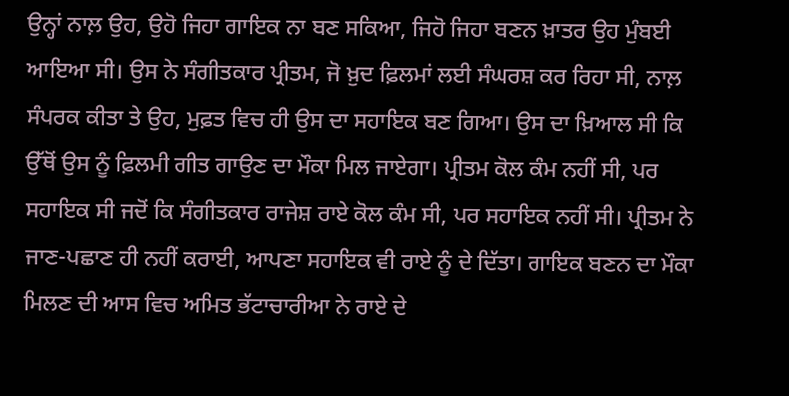ਉਨ੍ਹਾਂ ਨਾਲ਼ ਉਹ, ਉਹੋ ਜਿਹਾ ਗਾਇਕ ਨਾ ਬਣ ਸਕਿਆ, ਜਿਹੋ ਜਿਹਾ ਬਣਨ ਖ਼ਾਤਰ ਉਹ ਮੁੰਬਈ ਆਇਆ ਸੀ। ਉਸ ਨੇ ਸੰਗੀਤਕਾਰ ਪ੍ਰੀਤਮ, ਜੋ ਖ਼ੁਦ ਫ਼ਿਲਮਾਂ ਲਈ ਸੰਘਰਸ਼ ਕਰ ਰਿਹਾ ਸੀ, ਨਾਲ਼ ਸੰਪਰਕ ਕੀਤਾ ਤੇ ਉਹ, ਮੁਫ਼ਤ ਵਿਚ ਹੀ ਉਸ ਦਾ ਸਹਾਇਕ ਬਣ ਗਿਆ। ਉਸ ਦਾ ਖ਼ਿਆਲ ਸੀ ਕਿ ਉੱਥੋਂ ਉਸ ਨੂੰ ਫ਼ਿਲਮੀ ਗੀਤ ਗਾਉਣ ਦਾ ਮੌਕਾ ਮਿਲ ਜਾਏਗਾ। ਪ੍ਰੀਤਮ ਕੋਲ ਕੰਮ ਨਹੀਂ ਸੀ, ਪਰ ਸਹਾਇਕ ਸੀ ਜਦੋਂ ਕਿ ਸੰਗੀਤਕਾਰ ਰਾਜੇਸ਼ ਰਾਏ ਕੋਲ ਕੰਮ ਸੀ, ਪਰ ਸਹਾਇਕ ਨਹੀਂ ਸੀ। ਪ੍ਰੀਤਮ ਨੇ ਜਾਣ-ਪਛਾਣ ਹੀ ਨਹੀਂ ਕਰਾਈ, ਆਪਣਾ ਸਹਾਇਕ ਵੀ ਰਾਏ ਨੂੰ ਦੇ ਦਿੱਤਾ। ਗਾਇਕ ਬਣਨ ਦਾ ਮੌਕਾ ਮਿਲਣ ਦੀ ਆਸ ਵਿਚ ਅਮਿਤ ਭੱਟਾਚਾਰੀਆ ਨੇ ਰਾਏ ਦੇ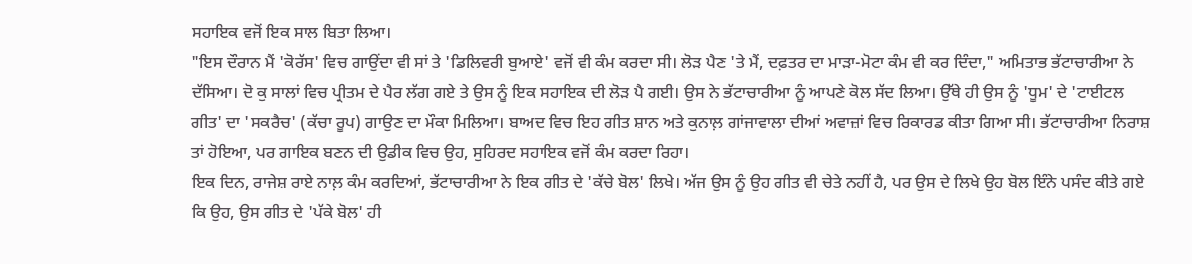ਸਹਾਇਕ ਵਜੋਂ ਇਕ ਸਾਲ ਬਿਤਾ ਲਿਆ।
"ਇਸ ਦੌਰਾਨ ਮੈਂ 'ਕੋਰੱਸ' ਵਿਚ ਗਾਉਂਦਾ ਵੀ ਸਾਂ ਤੇ 'ਡਿਲਿਵਰੀ ਬੁਆਏ' ਵਜੋਂ ਵੀ ਕੰਮ ਕਰਦਾ ਸੀ। ਲੋੜ ਪੈਣ 'ਤੇ ਮੈਂ, ਦਫ਼ਤਰ ਦਾ ਮਾੜਾ-ਮੋਟਾ ਕੰਮ ਵੀ ਕਰ ਦਿੰਦਾ," ਅਮਿਤਾਭ ਭੱਟਾਚਾਰੀਆ ਨੇ ਦੱਸਿਆ। ਦੋ ਕੁ ਸਾਲਾਂ ਵਿਚ ਪ੍ਰੀਤਮ ਦੇ ਪੈਰ ਲੱਗ ਗਏ ਤੇ ਉਸ ਨੂੰ ਇਕ ਸਹਾਇਕ ਦੀ ਲੋੜ ਪੈ ਗਈ। ਉਸ ਨੇ ਭੱਟਾਚਾਰੀਆ ਨੂੰ ਆਪਣੇ ਕੋਲ ਸੱਦ ਲਿਆ। ਉੱਥੇ ਹੀ ਉਸ ਨੂੰ 'ਧੂਮ' ਦੇ 'ਟਾਈਟਲ ਗੀਤ' ਦਾ 'ਸਕਰੈਚ' (ਕੱਚਾ ਰੂਪ) ਗਾਉਣ ਦਾ ਮੌਕਾ ਮਿਲਿਆ। ਬਾਅਦ ਵਿਚ ਇਹ ਗੀਤ ਸ਼ਾਨ ਅਤੇ ਕੁਨਾਲ਼ ਗਾਂਜਾਵਾਲਾ ਦੀਆਂ ਅਵਾਜ਼ਾਂ ਵਿਚ ਰਿਕਾਰਡ ਕੀਤਾ ਗਿਆ ਸੀ। ਭੱਟਾਚਾਰੀਆ ਨਿਰਾਸ਼ ਤਾਂ ਹੋਇਆ, ਪਰ ਗਾਇਕ ਬਣਨ ਦੀ ਉਡੀਕ ਵਿਚ ਉਹ, ਸੁਹਿਰਦ ਸਹਾਇਕ ਵਜੋਂ ਕੰਮ ਕਰਦਾ ਰਿਹਾ।
ਇਕ ਦਿਨ, ਰਾਜੇਸ਼ ਰਾਏ ਨਾਲ਼ ਕੰਮ ਕਰਦਿਆਂ, ਭੱਟਾਚਾਰੀਆ ਨੇ ਇਕ ਗੀਤ ਦੇ 'ਕੱਚੇ ਬੋਲ' ਲਿਖੇ। ਅੱਜ ਉਸ ਨੂੰ ਉਹ ਗੀਤ ਵੀ ਚੇਤੇ ਨਹੀਂ ਹੈ, ਪਰ ਉਸ ਦੇ ਲਿਖੇ ਉਹ ਬੋਲ ਇੰਨੇ ਪਸੰਦ ਕੀਤੇ ਗਏ ਕਿ ਉਹ, ਉਸ ਗੀਤ ਦੇ 'ਪੱਕੇ ਬੋਲ' ਹੀ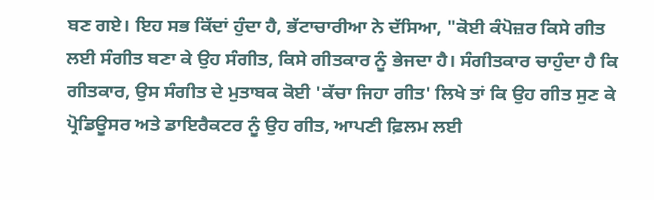ਬਣ ਗਏ। ਇਹ ਸਭ ਕਿੱਦਾਂ ਹੁੰਦਾ ਹੈ, ਭੱਟਾਚਾਰੀਆ ਨੇ ਦੱਸਿਆ, "ਕੋਈ ਕੰਪੋਜ਼ਰ ਕਿਸੇ ਗੀਤ ਲਈ ਸੰਗੀਤ ਬਣਾ ਕੇ ਉਹ ਸੰਗੀਤ, ਕਿਸੇ ਗੀਤਕਾਰ ਨੂੰ ਭੇਜਦਾ ਹੈ। ਸੰਗੀਤਕਾਰ ਚਾਹੁੰਦਾ ਹੈ ਕਿ ਗੀਤਕਾਰ, ਉਸ ਸੰਗੀਤ ਦੇ ਮੁਤਾਬਕ ਕੋਈ 'ਕੱਚਾ ਜਿਹਾ ਗੀਤ' ਲਿਖੇ ਤਾਂ ਕਿ ਉਹ ਗੀਤ ਸੁਣ ਕੇ ਪ੍ਰੋਡਿਊਸਰ ਅਤੇ ਡਾਇਰੈਕਟਰ ਨੂੰ ਉਹ ਗੀਤ, ਆਪਣੀ ਫ਼ਿਲਮ ਲਈ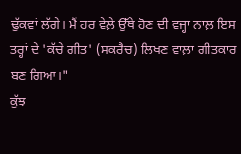ਢੁੱਕਵਾਂ ਲੱਗੇ। ਮੈਂ ਹਰ ਵੇਲ਼ੇ ਉੱਥੇ ਹੋਣ ਦੀ ਵਜ੍ਹਾ ਨਾਲ਼ ਇਸ ਤਰ੍ਹਾਂ ਦੇ 'ਕੱਚੇ ਗੀਤ' (ਸਕਰੈਚ) ਲਿਖਣ ਵਾਲ਼ਾ ਗੀਤਕਾਰ ਬਣ ਗਿਆ।"
ਕੁੱਝ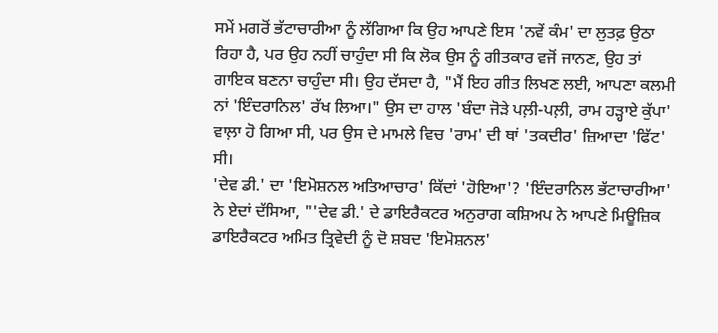ਸਮੇਂ ਮਗਰੋਂ ਭੱਟਾਚਾਰੀਆ ਨੂੰ ਲੱਗਿਆ ਕਿ ਉਹ ਆਪਣੇ ਇਸ 'ਨਵੇਂ ਕੰਮ' ਦਾ ਲੁਤਫ਼ ਉਠਾ ਰਿਹਾ ਹੈ, ਪਰ ਉਹ ਨਹੀਂ ਚਾਹੁੰਦਾ ਸੀ ਕਿ ਲੋਕ ਉਸ ਨੂੰ ਗੀਤਕਾਰ ਵਜੋਂ ਜਾਨਣ, ਉਹ ਤਾਂ ਗਾਇਕ ਬਣਨਾ ਚਾਹੁੰਦਾ ਸੀ। ਉਹ ਦੱਸਦਾ ਹੈ, "ਮੈਂ ਇਹ ਗੀਤ ਲਿਖਣ ਲਈ, ਆਪਣਾ ਕਲਮੀ ਨਾਂ 'ਇੰਦਰਾਨਿਲ' ਰੱਖ ਲਿਆ।" ਉਸ ਦਾ ਹਾਲ 'ਬੰਦਾ ਜੋੜੇ ਪਲ਼ੀ-ਪਲ਼ੀ, ਰਾਮ ਹੜ੍ਹਾਏ ਕੁੱਪਾ' ਵਾਲ਼ਾ ਹੋ ਗਿਆ ਸੀ, ਪਰ ਉਸ ਦੇ ਮਾਮਲੇ ਵਿਚ 'ਰਾਮ' ਦੀ ਥਾਂ 'ਤਕਦੀਰ' ਜ਼ਿਆਦਾ 'ਫਿੱਟ' ਸੀ।
'ਦੇਵ ਡੀ.' ਦਾ 'ਇਮੋਸ਼ਨਲ ਅਤਿਆਚਾਰ' ਕਿੱਦਾਂ 'ਹੋਇਆ'? 'ਇੰਦਰਾਨਿਲ ਭੱਟਾਚਾਰੀਆ' ਨੇ ਏਦਾਂ ਦੱਸਿਆ, "'ਦੇਵ ਡੀ.' ਦੇ ਡਾਇਰੈਕਟਰ ਅਨੁਰਾਗ ਕਸ਼ਿਅਪ ਨੇ ਆਪਣੇ ਮਿਊਜ਼ਿਕ ਡਾਇਰੈਕਟਰ ਅਮਿਤ ਤ੍ਰਿਵੇਦੀ ਨੂੰ ਦੋ ਸ਼ਬਦ 'ਇਮੋਸ਼ਨਲ'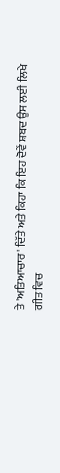ਤੇ 'ਅਤਿਆਚਾਰ' ਦਿੱਤੇ ਅਤੇ ਕਿਹਾ ਕਿ ਇਹ ਦੋਵੇਂ ਸ਼ਬਦ ਉਸ ਲਈ ਲਿਖੇ ਗੀਤ ਵਿਚ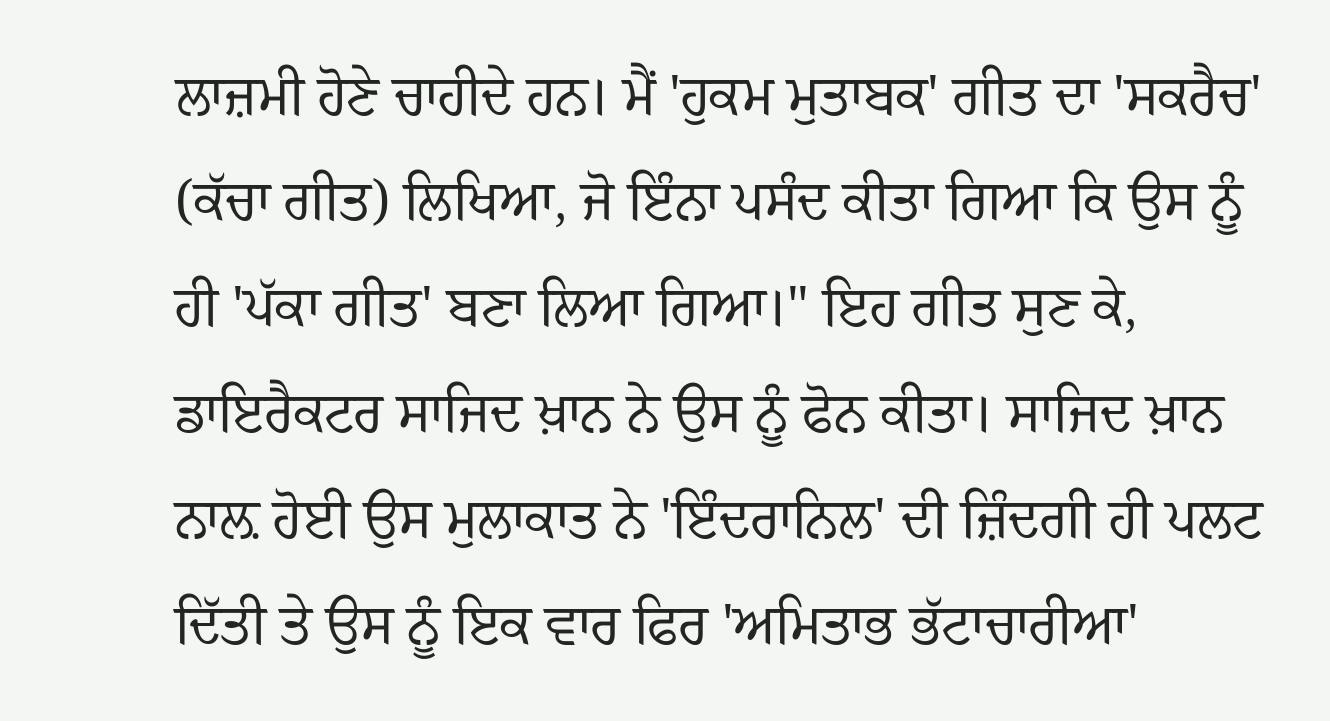ਲਾਜ਼ਮੀ ਹੋਣੇ ਚਾਹੀਦੇ ਹਨ। ਮੈਂ 'ਹੁਕਮ ਮੁਤਾਬਕ' ਗੀਤ ਦਾ 'ਸਕਰੈਚ' (ਕੱਚਾ ਗੀਤ) ਲਿਖਿਆ, ਜੋ ਇੰਨਾ ਪਸੰਦ ਕੀਤਾ ਗਿਆ ਕਿ ਉਸ ਨੂੰ ਹੀ 'ਪੱਕਾ ਗੀਤ' ਬਣਾ ਲਿਆ ਗਿਆ।" ਇਹ ਗੀਤ ਸੁਣ ਕੇ, ਡਾਇਰੈਕਟਰ ਸਾਜਿਦ ਖ਼ਾਨ ਨੇ ਉਸ ਨੂੰ ਫੋਨ ਕੀਤਾ। ਸਾਜਿਦ ਖ਼ਾਨ ਨਾਲ਼ ਹੋਈ ਉਸ ਮੁਲਾਕਾਤ ਨੇ 'ਇੰਦਰਾਨਿਲ' ਦੀ ਜ਼ਿੰਦਗੀ ਹੀ ਪਲਟ ਦਿੱਤੀ ਤੇ ਉਸ ਨੂੰ ਇਕ ਵਾਰ ਫਿਰ 'ਅਮਿਤਾਭ ਭੱਟਾਚਾਰੀਆ'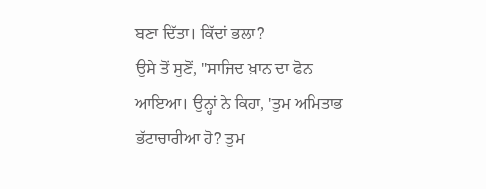ਬਣਾ ਦਿੱਤਾ। ਕਿੱਦਾਂ ਭਲਾ?
ਉਸੇ ਤੋਂ ਸੁਣੋਂ, "ਸਾਜਿਦ ਖ਼ਾਨ ਦਾ ਫੋਨ ਆਇਆ। ਉਨ੍ਹਾਂ ਨੇ ਕਿਹਾ, 'ਤੁਮ ਅਮਿਤਾਭ ਭੱਟਾਚਾਰੀਆ ਹੋ? ਤੁਮ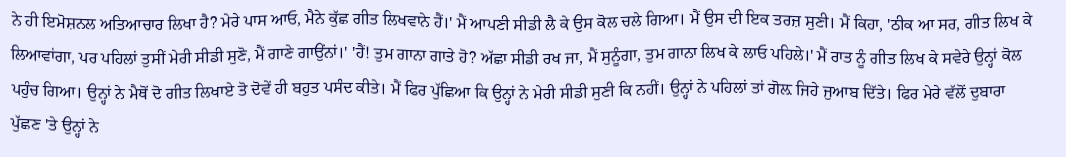ਨੇ ਹੀ ਇਮੋਸ਼ਨਲ ਅਤਿਆਚਾਰ ਲਿਖਾ ਹੈ? ਮੇਰੇ ਪਾਸ ਆਓ, ਮੈਨੇ ਕੁੱਛ ਗੀਤ ਲਿਖਵਾਨੇ ਹੈਂ।' ਮੈਂ ਆਪਣੀ ਸੀਡੀ ਲੈ ਕੇ ਉਸ ਕੋਲ ਚਲੇ ਗਿਆ। ਮੈਂ ਉਸ ਦੀ ਇਕ ਤਰਜ਼ ਸੁਣੀ। ਮੈਂ ਕਿਹਾ, 'ਠੀਕ ਆ ਸਰ, ਗੀਤ ਲਿਖ ਕੇ ਲਿਆਵਾਂਗਾ, ਪਰ ਪਹਿਲਾਂ ਤੁਸੀਂ ਮੇਰੀ ਸੀਡੀ ਸੁਣੋ, ਮੈਂ ਗਾਣੇ ਗਾਉਂਨਾਂ।' 'ਹੈਂ! ਤੁਮ ਗਾਨਾ ਗਾਤੇ ਹੋ? ਅੱਛਾ ਸੀਡੀ ਰਖ ਜਾ, ਮੈਂ ਸੁਨੂੰਗਾ, ਤੁਮ ਗਾਨਾ ਲਿਖ ਕੇ ਲਾਓ ਪਹਿਲੇ।' ਮੈਂ ਰਾਤ ਨੂੰ ਗੀਤ ਲਿਖ ਕੇ ਸਵੇਰੇ ਉਨ੍ਹਾਂ ਕੋਲ ਪਹੁੰਚ ਗਿਆ। ਉਨ੍ਹਾਂ ਨੇ ਮੈਥੋਂ ਦੋ ਗੀਤ ਲਿਖਾਏ ਤੋ ਦੋਵੇਂ ਹੀ ਬਹੁਤ ਪਸੰਦ ਕੀਤੇ। ਮੈਂ ਫਿਰ ਪੁੱਛਿਆ ਕਿ ਉਨ੍ਹਾਂ ਨੇ ਮੇਰੀ ਸੀਡੀ ਸੁਣੀ ਕਿ ਨਹੀਂ। ਉਨ੍ਹਾਂ ਨੇ ਪਹਿਲਾਂ ਤਾਂ ਗੋਲ਼ ਜਿਹੇ ਜੁਆਬ ਦਿੱਤੇ। ਫਿਰ ਮੇਰੇ ਵੱਲੋਂ ਦੁਬਾਰਾ ਪੁੱਛਣ 'ਤੇ ਉਨ੍ਹਾਂ ਨੇ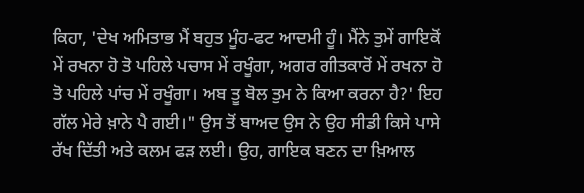ਕਿਹਾ, 'ਦੇਖ ਅਮਿਤਾਭ ਮੈਂ ਬਹੁਤ ਮੂੰਹ-ਫਟ ਆਦਮੀ ਹੂੰ। ਮੈਂਨੇ ਤੁਮੇਂ ਗਾਇਕੋਂ ਮੇਂ ਰਖਨਾ ਹੋ ਤੋ ਪਹਿਲੇ ਪਚਾਸ ਮੇਂ ਰਖੂੰਗਾ, ਅਗਰ ਗੀਤਕਾਰੋਂ ਮੇਂ ਰਖਨਾ ਹੋ ਤੋ ਪਹਿਲੇ ਪਾਂਚ ਮੇਂ ਰਖੂੰਗਾ। ਅਬ ਤੂ ਬੋਲ ਤੁਮ ਨੇ ਕਿਆ ਕਰਨਾ ਹੈ?' ਇਹ ਗੱਲ ਮੇਰੇ ਖ਼ਾਨੇ ਪੈ ਗਈ।" ਉਸ ਤੋਂ ਬਾਅਦ ਉਸ ਨੇ ਉਹ ਸੀਡੀ ਕਿਸੇ ਪਾਸੇ ਰੱਖ ਦਿੱਤੀ ਅਤੇ ਕਲਮ ਫੜ ਲਈ। ਉਹ, ਗਾਇਕ ਬਣਨ ਦਾ ਖ਼ਿਆਲ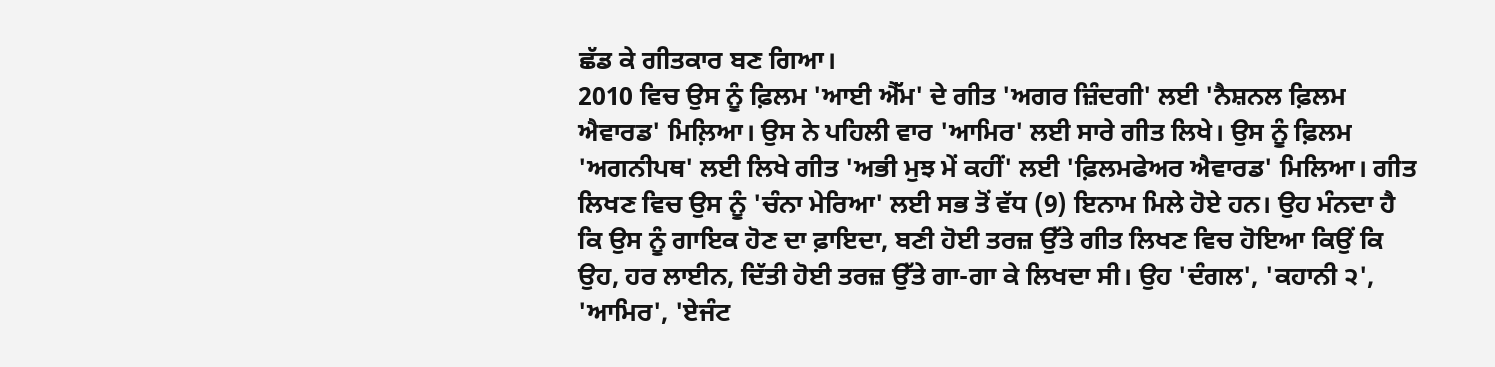ਛੱਡ ਕੇ ਗੀਤਕਾਰ ਬਣ ਗਿਆ।
2010 ਵਿਚ ਉਸ ਨੂੰ ਫ਼ਿਲਮ 'ਆਈ ਐੱਮ' ਦੇ ਗੀਤ 'ਅਗਰ ਜ਼ਿੰਦਗੀ' ਲਈ 'ਨੈਸ਼ਨਲ ਫ਼ਿਲਮ ਐਵਾਰਡ' ਮਿਲ਼ਿਆ। ਉਸ ਨੇ ਪਹਿਲੀ ਵਾਰ 'ਆਮਿਰ' ਲਈ ਸਾਰੇ ਗੀਤ ਲਿਖੇ। ਉਸ ਨੂੰ ਫ਼ਿਲਮ 'ਅਗਨੀਪਥ' ਲਈ ਲਿਖੇ ਗੀਤ 'ਅਭੀ ਮੁਝ ਮੇਂ ਕਹੀਂ' ਲਈ 'ਫ਼ਿਲਮਫੇਅਰ ਐਵਾਰਡ' ਮਿਲਿਆ। ਗੀਤ ਲਿਖਣ ਵਿਚ ਉਸ ਨੂੰ 'ਚੰਨਾ ਮੇਰਿਆ' ਲਈ ਸਭ ਤੋਂ ਵੱਧ (9) ਇਨਾਮ ਮਿਲੇ ਹੋਏ ਹਨ। ਉਹ ਮੰਨਦਾ ਹੈ ਕਿ ਉਸ ਨੂੰ ਗਾਇਕ ਹੋਣ ਦਾ ਫ਼ਾਇਦਾ, ਬਣੀ ਹੋਈ ਤਰਜ਼ ਉੱਤੇ ਗੀਤ ਲਿਖਣ ਵਿਚ ਹੋਇਆ ਕਿਉਂ ਕਿ ਉਹ, ਹਰ ਲਾਈਨ, ਦਿੱਤੀ ਹੋਈ ਤਰਜ਼ ਉੱਤੇ ਗਾ-ਗਾ ਕੇ ਲਿਖਦਾ ਸੀ। ਉਹ 'ਦੰਗਲ', 'ਕਹਾਨੀ ੨', 'ਆਮਿਰ', 'ਏਜੰਟ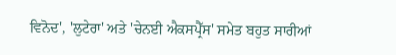ਵਿਨੋਦ', 'ਲੁਟੇਰਾ' ਅਤੇ 'ਚੇਨਈ ਐਕਸਪ੍ਰੈੱਸ' ਸਮੇਤ ਬਹੁਤ ਸਾਰੀਆਂ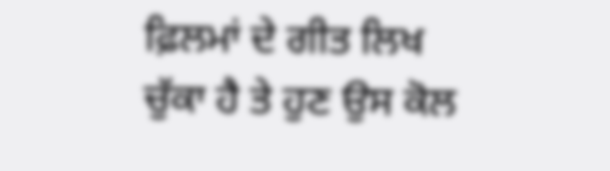ਫ਼ਿਲਮਾਂ ਦੇ ਗੀਤ ਲਿਖ ਚੁੱਕਾ ਹੈ ਤੇ ਹੁਣ ਉਸ ਕੋਲ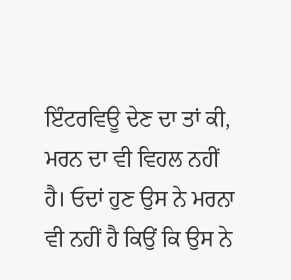ਇੰਟਰਵਿਊ ਦੇਣ ਦਾ ਤਾਂ ਕੀ, ਮਰਨ ਦਾ ਵੀ ਵਿਹਲ ਨਹੀਂ ਹੈ। ਓਦਾਂ ਹੁਣ ਉਸ ਨੇ ਮਰਨਾ ਵੀ ਨਹੀਂ ਹੈ ਕਿਉਂ ਕਿ ਉਸ ਨੇ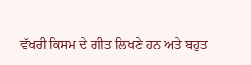ਵੱਖਰੀ ਕਿਸਮ ਦੇ ਗੀਤ ਲਿਖਣੇ ਹਨ ਅਤੇ ਬਹੁਤ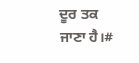ਦੂਰ ਤਕ ਜਾਣਾ ਹੈ।#